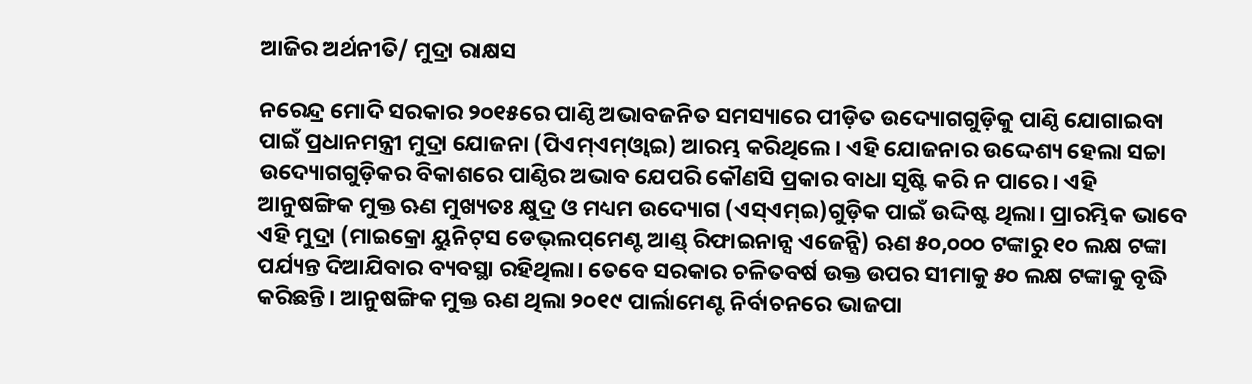ଆଜିର ଅର୍ଥନୀତି/ ମୁଦ୍ରା ରାକ୍ଷସ

ନରେନ୍ଦ୍ର ମୋଦି ସରକାର ୨୦୧୫ରେ ପାଣ୍ଠି ଅଭାବଜନିତ ସମସ୍ୟାରେ ପୀଡ଼ିତ ଉଦ୍ୟୋଗଗୁଡ଼ିକୁ ପାଣ୍ଠି ଯୋଗାଇବା ପାଇଁ ପ୍ରଧାନମନ୍ତ୍ରୀ ମୁଦ୍ରା ଯୋଜନା (ପିଏମ୍‌ଏମ୍‌ଓ୍ବାଇ) ଆରମ୍ଭ କରିଥିଲେ। ଏହି ଯୋଜନାର ଉଦ୍ଦେଶ୍ୟ ହେଲା ସଚ୍ଚା ଉଦ୍ୟୋଗଗୁଡ଼ିକର ବିକାଶରେ ପାଣ୍ଠିର ଅଭାବ ଯେପରି କୌଣସି ପ୍ରକାର ବାଧା ସୃଷ୍ଟି କରି ନ ପାରେ। ଏହି ଆନୁଷଙ୍ଗିକ ମୁକ୍ତ ଋଣ ମୁଖ୍ୟତଃ କ୍ଷୁଦ୍ର ଓ ମଧ୍ୟମ ଉଦ୍ୟୋଗ (ଏସ୍‌ଏମ୍‌ଇ)ଗୁଡ଼ିକ ପାଇଁ ଉଦ୍ଦିଷ୍ଟ ଥିଲା। ପ୍ରାରମ୍ଭିକ ଭାବେ ଏହି ମୁଦ୍ରା (ମାଇକ୍ରୋ ୟୁନିଟ୍‌ସ ଡେଭ୍‌ଲପ୍‌ମେଣ୍ଟ ଆଣ୍ଡ୍‌ ରିଫାଇନାନ୍ସ ଏଜେନ୍ସି) ଋଣ ୫୦,୦୦୦ ଟଙ୍କାରୁ ୧୦ ଲକ୍ଷ ଟଙ୍କା ପର୍ଯ୍ୟନ୍ତ ଦିଆଯିବାର ବ୍ୟବସ୍ଥା ରହିଥିଲା। ତେବେ ସରକାର ଚଳିତବର୍ଷ ଉକ୍ତ ଉପର ସୀମାକୁ ୫୦ ଲକ୍ଷ ଟଙ୍କାକୁ ବୃଦ୍ଧି କରିଛନ୍ତି। ଆନୁଷଙ୍ଗିକ ମୁକ୍ତ ଋଣ ଥିଲା ୨୦୧୯ ପାର୍ଲାମେଣ୍ଟ ନିର୍ବାଚନରେ ଭାଜପା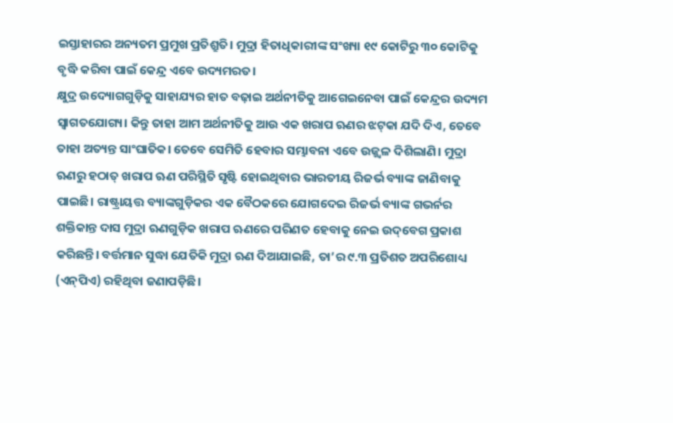ଇସ୍ତାହାରର ଅନ୍ୟତମ ପ୍ରମୁଖ ପ୍ରତିଶ୍ରୁତି। ମୁଦ୍ରା ହିତାଧିକାରୀଙ୍କ ସଂଖ୍ୟା ୧୯ କୋଟିରୁ ୩୦ କୋଟିକୁ ବୃଦ୍ଧି କରିବା ପାଇଁ କେନ୍ଦ୍ର ଏବେ ଉଦ୍ୟମରତ।
କ୍ଷୁଦ୍ର ଉଦ୍ୟୋଗଗୁଡ଼ିକୁ ସାହାଯ୍ୟର ହାତ ବଢ଼ାଇ ଅର୍ଥନୀତିକୁ ଆଗେଇନେବା ପାଇଁ କେନ୍ଦ୍ରର ଉଦ୍ୟମ ସ୍ବାଗତଯୋଗ୍ୟ। କିନ୍ତୁ ତାହା ଆମ ଅର୍ଥନୀତିକୁ ଆଉ ଏକ ଖରାପ ଋଣର ଝଟ୍‌କା ଯଦି ଦିଏ, ତେବେ ତାହା ଅତ୍ୟନ୍ତ ସାଂଘାତିକ। ତେବେ ସେମିତି ହେବାର ସମ୍ଭାବନା ଏବେ ଉଜ୍ଜ୍ୱଳ ଦିଶିଲାଣି। ମୁଦ୍ରା ଋଣରୁ ହଠାତ୍‌ ଖରାପ ଋଣ ପରିସ୍ଥିତି ସୃଷ୍ଟି ହୋଇଥିବାର ଭାରତୀୟ ରିଜର୍ଭ ବ୍ୟାଙ୍କ ଜାଣିବାକୁ ପାଇଛି। ରାଷ୍ଟ୍ରାୟତ୍ତ ବ୍ୟାଙ୍କଗୁଡ଼ିକର ଏକ ବୈଠକରେ ଯୋଗଦେଇ ରିଜର୍ଭ ବ୍ୟାଙ୍କ ଗଭର୍ନର ଶକ୍ତିକାନ୍ତ ଦାସ ମୁଦ୍ରା ଋଣଗୁଡ଼ିକ ଖରାପ ଋଣରେ ପରିଣତ ହେବାକୁ ନେଇ ଉଦ୍‌ବେଗ ପ୍ରକାଶ କରିଛନ୍ତି। ବର୍ତ୍ତମାନ ସୁଦ୍ଧା ଯେତିକି ମୁଦ୍ରା ଋଣ ଦିଆଯାଇଛି, ତା’ର ୯.୩ ପ୍ରତିଶତ ଅପରିଶୋଧ୍ୟ (ଏନ୍‌ପିଏ) ରହିଥିବା ଜଣାପଡ଼ିଛି।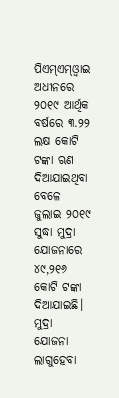ପିଏମ୍‌ଏମ୍‌ଓ୍ବାଇ ଅଧୀନରେ ୨୦୧୯ ଆର୍ଥିକ ବର୍ଷରେ ୩.୨୨ ଲକ୍ଷ କୋଟି ଟଙ୍କା ଋଣ ଦିଆଯାଇଥିବା ବେଳେ ଜୁଲାଇ ୨୦୧୯ ସୁଦ୍ଧା ମୁଦ୍ରା ଯୋଜନାରେ ୪୯,୨୧୬ କୋଟି ଟଙ୍କା ଦିଆଯାଇଛି। ମୁଦ୍ରା ଯୋଜନା ଲାଗୁହେବା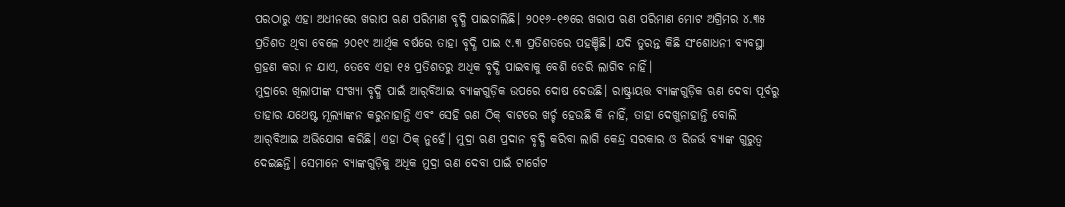ପରଠାରୁ ଏହା ଅଧୀନରେ ଖରାପ ଋଣ ପରିମାଣ ବୃଦ୍ଧି ପାଇଚାଲିଛି। ୨୦୧୬-୧୭ରେ ଖରାପ ଋଣ ପରିମାଣ ମୋଟ ଅଗ୍ରିମର ୪.୩୫ ପ୍ରତିଶତ ଥିବା ବେଳେ ୨୦୧୯ ଆର୍ଥିକ ବର୍ଷରେ ତାହା ବୃଦ୍ଧି ପାଇ ୯.୩ ପ୍ରତିଶତରେ ପହଞ୍ଚିଛି। ଯଦି ତୁରନ୍ତ କିଛି ସଂଶୋଧନୀ ବ୍ୟବସ୍ଥା ଗ୍ରହଣ କରା ନ ଯାଏ, ତେବେ ଏହା ୧୫ ପ୍ରତିଶତରୁ ଅଧିକ ବୃଦ୍ଧି ପାଇବାକୁ ବେଶି ଡେରି ଲାଗିବ ନାହିଁ।
ମୁଦ୍ରାରେ ଖିଲାପୀଙ୍କ ସଂଖ୍ୟା ବୃଦ୍ଧି ପାଇଁ ଆର୍‌ବିଆଇ ବ୍ୟାଙ୍କଗୁଡ଼ିକ ଉପରେ ଦୋଷ ଦେଉଛି। ରାଷ୍ଟ୍ରାୟତ୍ତ ବ୍ୟାଙ୍କଗୁଡ଼ିକ ଋଣ ଦେବା ପୂର୍ବରୁ ତାହାର ଯଥେଷ୍ଟ ମୂଲ୍ୟାଙ୍କନ କରୁନାହାନ୍ତି ଏବଂ ସେହି ଋଣ ଠିକ୍‌ ବାଟରେ ଖର୍ଚ୍ଚ ହେଉଛି କି ନାହିଁ, ତାହା ଦେଖୁନାହାନ୍ତି ବୋଲି ଆର୍‌ବିଆଇ ଅଭିଯୋଗ କରିଛି। ଏହା ଠିକ୍‌ ନୁହେଁ। ମୁଦ୍ରା ଋଣ ପ୍ରଦାନ ବୃଦ୍ଧି କରିବା ଲାଗି କେନ୍ଦ୍ର ସରକାର ଓ ରିଜର୍ଭ ବ୍ୟାଙ୍କ ଗୁରୁତ୍ୱ ଦେଇଛନ୍ତି। ସେମାନେ ବ୍ୟାଙ୍କଗୁଡ଼ିକୁ ଅଧିକ ମୁଦ୍ରା ଋଣ ଦେବା ପାଇଁ ଟାର୍ଗେଟ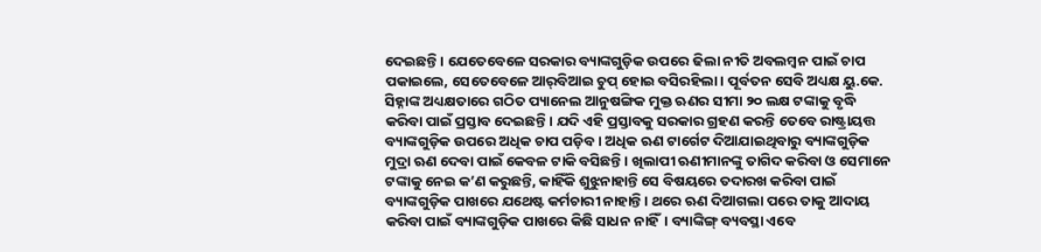ଦେଇଛନ୍ତି। ଯେତେବେଳେ ସରକାର ବ୍ୟାଙ୍କଗୁଡ଼ିକ ଉପରେ ଢିଲା ନୀତି ଅବଲମ୍ବନ ପାଇଁ ଚାପ ପକାଇଲେ, ସେତେବେଳେ ଆର୍‌ବିଆଇ ଚୁପ୍‌ ହୋଇ ବସିରହିଲା। ପୂର୍ବତନ ସେବି ଅଧ୍ୟକ୍ଷ ୟୁ.କେ. ସିହ୍ନାଙ୍କ ଅଧ୍ୟକ୍ଷତାରେ ଗଠିତ ପ୍ୟାନେଲ ଆନୁଷଙ୍ଗିକ ମୁକ୍ତ ଋଣର ସୀମା ୨୦ ଲକ୍ଷ ଟଙ୍କାକୁ ବୃଦ୍ଧି କରିବା ପାଇଁ ପ୍ରସ୍ତାବ ଦେଇଛନ୍ତି। ଯଦି ଏହି ପ୍ରସ୍ତାବକୁ ସରକାର ଗ୍ରହଣ କରନ୍ତି ତେବେ ରାଷ୍ଟ୍ରାୟତ୍ତ ବ୍ୟାଙ୍କଗୁଡ଼ିକ ଉପରେ ଅଧିକ ଚାପ ପଡ଼ିବ। ଅଧିକ ଋଣ ଟାର୍ଗେଟ ଦିଆଯାଇଥିବାରୁ ବ୍ୟାଙ୍କଗୁଡ଼ିକ ମୁଦ୍ରା ଋଣ ଦେବା ପାଇଁ କେବଳ ଟାକି ବସିଛନ୍ତି। ଖିଲାପୀ ଋଣୀମାନଙ୍କୁ ତାଗିଦ କରିବା ଓ ସେମାନେ ଟଙ୍କାକୁ ନେଇ କ’ଣ କରୁଛନ୍ତି, କାହିଁକି ଶୁଝୁନାହାନ୍ତି ସେ ବିଷୟରେ ତଦାରଖ କରିବା ପାଇଁ ବ୍ୟାଙ୍କଗୁଡ଼ିକ ପାଖରେ ଯଥେଷ୍ଟ କର୍ମଚାରୀ ନାହାନ୍ତି। ଥରେ ଋଣ ଦିଆଗଲା ପରେ ତାକୁ ଆଦାୟ କରିବା ପାଇଁ ବ୍ୟାଙ୍କଗୁଡ଼ିକ ପାଖରେ କିଛି ସାଧନ ନାହିଁ। ବ୍ୟାଙ୍କିଙ୍ଗ୍‌ ବ୍ୟବସ୍ଥା ଏବେ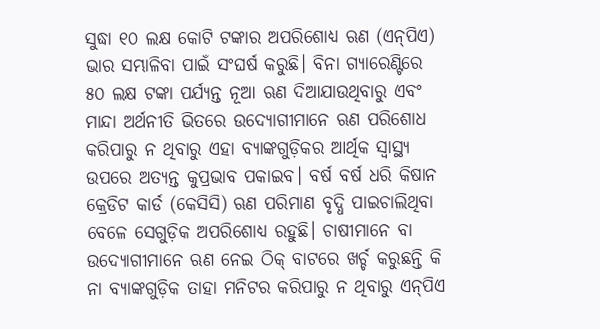ସୁଦ୍ଧା ୧୦ ଲକ୍ଷ କୋଟି ଟଙ୍କାର ଅପରିଶୋଧ୍ୟ ଋଣ (ଏନ୍‌ପିଏ) ଭାର ସମ୍ଭାଳିବା ପାଇଁ ସଂଘର୍ଷ କରୁଛି। ବିନା ଗ୍ୟାରେଣ୍ଟିରେ ୫୦ ଲକ୍ଷ ଟଙ୍କା ପର୍ଯ୍ୟନ୍ତ ନୂଆ ଋଣ ଦିଆଯାଉଥିବାରୁ ଏବଂ ମାନ୍ଦା ଅର୍ଥନୀତି ଭିତରେ ଉଦ୍ୟୋଗୀମାନେ ଋଣ ପରିଶୋଧ କରିପାରୁ ନ ଥିବାରୁ ଏହା ବ୍ୟାଙ୍କଗୁଡ଼ିକର ଆର୍ଥିକ ସ୍ବାସ୍ଥ୍ୟ ଉପରେ ଅତ୍ୟନ୍ତ କୁପ୍ରଭାବ ପକାଇବ। ବର୍ଷ ବର୍ଷ ଧରି କିଷାନ କ୍ରେଡିଟ କାର୍ଡ (କେସିସି) ଋଣ ପରିମାଣ ବୃଦ୍ଧି ପାଇଚାଲିଥିବା ବେଳେ ସେଗୁଡ଼ିକ ଅପରିଶୋଧ୍ୟ ରହୁଛି। ଚାଷୀମାନେ ବା ଉଦ୍ୟୋଗୀମାନେ ଋଣ ନେଇ ଠିକ୍‌ ବାଟରେ ଖର୍ଚ୍ଚ କରୁଛନ୍ତି କି ନା ବ୍ୟାଙ୍କଗୁଡ଼ିକ ତାହା ମନିଟର କରିପାରୁ ନ ଥିବାରୁ ଏନ୍‌ପିଏ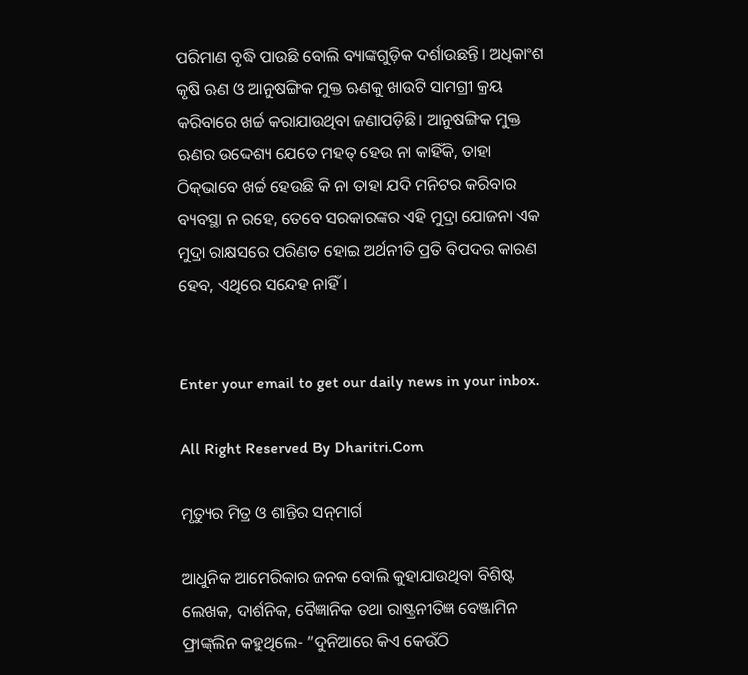ପରିମାଣ ବୃଦ୍ଧି ପାଉଛି ବୋଲି ବ୍ୟାଙ୍କଗୁଡ଼ିକ ଦର୍ଶାଉଛନ୍ତି। ଅଧିକାଂଶ କୃଷି ଋଣ ଓ ଆନୁଷଙ୍ଗିକ ମୁକ୍ତ ଋଣକୁ ଖାଉଟି ସାମଗ୍ରୀ କ୍ରୟ କରିବାରେ ଖର୍ଚ୍ଚ କରାଯାଉଥିବା ଜଣାପଡ଼ିଛି। ଆନୁଷଙ୍ଗିକ ମୁକ୍ତ ଋଣର ଉଦ୍ଦେଶ୍ୟ ଯେତେ ମହତ୍‌ ହେଉ ନା କାହିଁକି, ତାହା ଠିକ୍‌ଭାବେ ଖର୍ଚ୍ଚ ହେଉଛି କି ନା ତାହା ଯଦି ମନିଟର କରିବାର ବ୍ୟବସ୍ଥା ନ ରହେ, ତେବେ ସରକାରଙ୍କର ଏହି ମୁଦ୍ରା ଯୋଜନା ଏକ ମୁଦ୍ରା ରାକ୍ଷସରେ ପରିଣତ ହୋଇ ଅର୍ଥନୀତି ପ୍ରତି ବିପଦର କାରଣ ହେବ, ଏଥିରେ ସନ୍ଦେହ ନାହିଁ।


Enter your email to get our daily news in your inbox.

All Right Reserved By Dharitri.Com

ମୃତ୍ୟୁର ମିତ୍ର ଓ ଶାନ୍ତିର ସନ୍‌ମାର୍ଗ

ଆଧୁନିକ ଆମେରିକାର ଜନକ ବୋଲି କୁହାଯାଉଥିବା ବିଶିଷ୍ଟ ଲେଖକ, ଦାର୍ଶନିକ, ବୈଜ୍ଞାନିକ ତଥା ରାଷ୍ଟ୍ରନୀତିଜ୍ଞ ବେଞ୍ଜାମିନ ଫ୍ରାଙ୍କ୍‌ଲିନ କହୁଥିଲେ- ”ଦୁନିଆରେ କିଏ କେଉଁଠି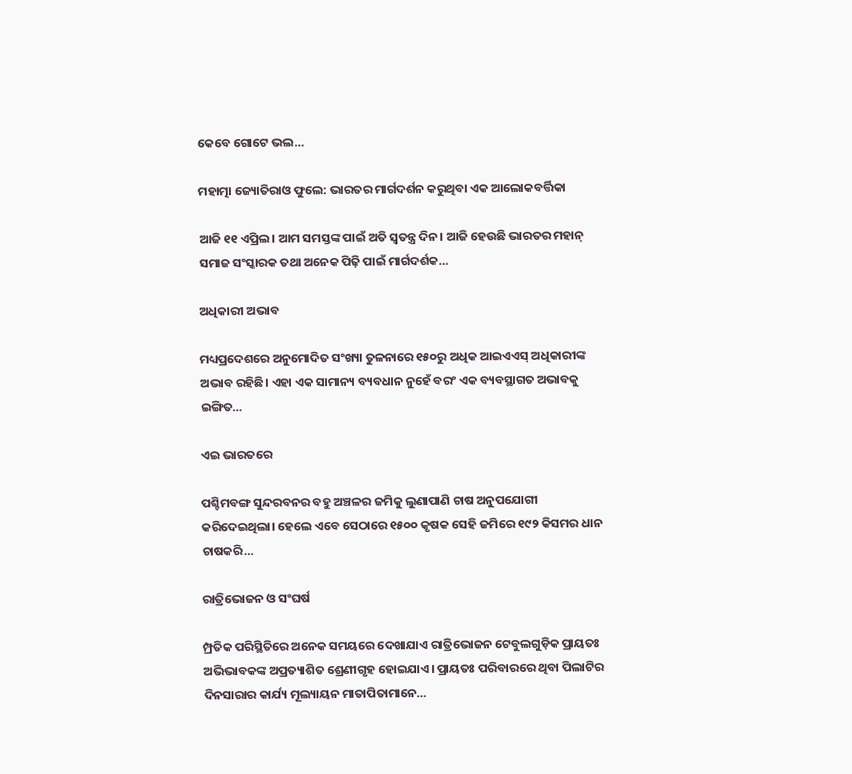କେବେ ଗୋଟେ ଭଲ…

ମହାତ୍ମା ଜ୍ୟୋତିରାଓ ଫୁଲେ: ଭାରତର ମାର୍ଗଦର୍ଶନ କରୁଥିବା ଏକ ଆଲୋକବର୍ତ୍ତିକା

ଆଜି ୧୧ ଏପ୍ରିଲ। ଆମ ସମସ୍ତଙ୍କ ପାଇଁ ଅତି ସ୍ବତନ୍ତ୍ର ଦିନ। ଆଜି ହେଉଛି ଭାରତର ମହାନ୍‌ ସମାଜ ସଂସ୍କାରକ ତଥା ଅନେକ ପିଢ଼ି ପାଇଁ ମାର୍ଗଦର୍ଶକ…

ଅଧିକାରୀ ଅଭାବ

ମଧ୍ୟପ୍ରଦେଶରେ ଅନୁମୋଦିତ ସଂଖ୍ୟା ତୁଳନାରେ ୧୫୦ରୁ ଅଧିକ ଆଇଏଏସ୍‌ ଅଧିକାରୀଙ୍କ ଅଭାବ ରହିଛି। ଏହା ଏକ ସାମାନ୍ୟ ବ୍ୟବଧାନ ନୁହେଁ ବରଂ ଏକ ବ୍ୟବସ୍ଥାଗତ ଅଭାବକୁ ଇଙ୍ଗିତ…

ଏଇ ଭାରତରେ

ପଶ୍ଚିମବଙ୍ଗ ସୁନ୍ଦରବନର ବହୁ ଅଞ୍ଚଳର ଜମିକୁ ଲୁଣାପାଣି ଚାଷ ଅନୁପଯୋଗୀ କରିଦେଇଥିଲା। ହେଲେ ଏବେ ସେଠାରେ ୧୫୦୦ କୃଷକ ସେହି ଜମିରେ ୧୯୨ କିସମର ଧାନ ଚାଷକରି…

ରାତ୍ରିଭୋଜନ ଓ ସଂଘର୍ଷ

ମ୍ପ୍ରତିକ ପରିସ୍ଥିତିରେ ଅନେକ ସମୟରେ ଦେଖାଯାଏ ରାତ୍ରିଭୋଜନ ଟେବୁଲଗୁଡ଼ିକ ପ୍ରାୟତଃ ଅଭିଭାବକଙ୍କ ଅପ୍ରତ୍ୟାଶିତ ଶ୍ରେଣୀଗୃହ ହୋଇଯାଏ। ପ୍ରାୟତଃ ପରିବାରରେ ଥିବା ପିଲାଟିର ଦିନସାରାର କାର୍ଯ୍ୟ ମୂଲ୍ୟାୟନ ମାତାପିତାମାନେ…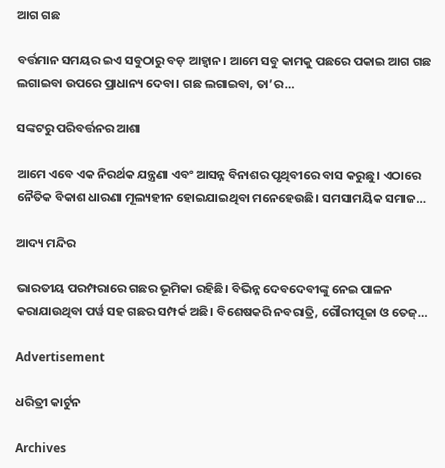ଆଗ ଗଛ

ବର୍ତ୍ତମାନ ସମୟର ଇଏ ସବୁଠାରୁ ବଡ଼ ଆହ୍ବାନ। ଆମେ ସବୁ କାମକୁ ପଛରେ ପକାଇ ଆଗ ଗଛ ଲଗାଇବା ଉପରେ ପ୍ରାଧାନ୍ୟ ଦେବା। ଗଛ ଲଗାଇବା, ତା’ର…

ସଙ୍କଟରୁ ପରିବର୍ତ୍ତନର ଆଶା

ଆମେ ଏବେ ଏକ ନିରର୍ଥକ ଯନ୍ତ୍ରଣା ଏବଂ ଆସନ୍ନ ବିନାଶର ପୃଥିବୀରେ ବାସ କରୁଛୁ। ଏଠାରେ ନୈତିକ ବିକାଶ ଧାରଣା ମୂଲ୍ୟହୀନ ହୋଇଯାଇଥିବା ମନେହେଉଛି। ସମସାମୟିକ ସମାଜ…

ଆଦ୍ୟ ମନ୍ଦିର

ଭାରତୀୟ ପରମ୍ପରାରେ ଗଛର ଭୂମିକା ରହିଛି। ବିଭିନ୍ନ ଦେବଦେବୀଙ୍କୁ ନେଇ ପାଳନ କରାଯାଉଥିବା ପର୍ୱ ସହ ଗଛର ସମ୍ପର୍କ ଅଛି। ବିଶେଷକରି ନବରାତ୍ରି, ଗୌରୀପୂଜା ଓ ତେଜ୍‌…

Advertisement

ଧରିତ୍ରୀ କାର୍ଟୁନ

Archives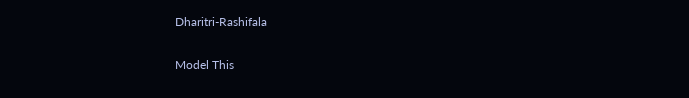Dharitri-Rashifala

Model This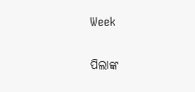Week

ପିଲାଙ୍କ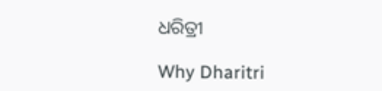ଧରିତ୍ରୀ

Why Dharitri